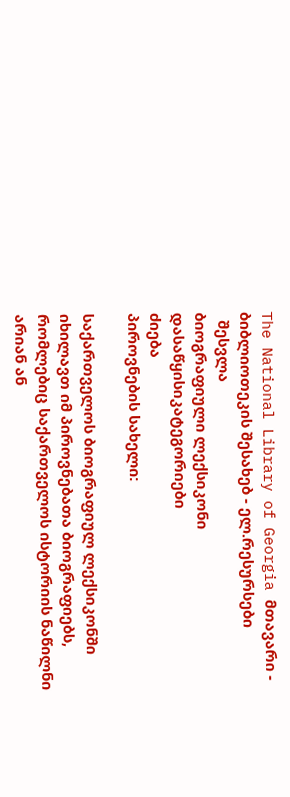The National Library of Georgia მთავარი - ბიბლიოთეკის შესახებ - ელ.რესურსები
  შესვლა
ბიოგრაფიული ლექსიკონი
დასაწყისიკატეგორიები
ძიება
პიროვნების სახელი:

საქართველოს ბიოგრაფიულ ლექსიკონში იხილავთ იმ პიროვნებათა ბიოგრაფიებს, რომლებიც საქართველოს ისტორიის ნაწილნი არიან ან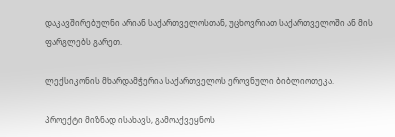დაკავშირებულნი არიან საქართველოსთან, უცხოვრიათ საქართველოში ან მის ფარგლებს გარეთ.

ლექსიკონის მხარდამჭერია საქართველოს ეროვნული ბიბლიოთეკა.

პროექტი მიზნად ისახავს, გამოაქვეყნოს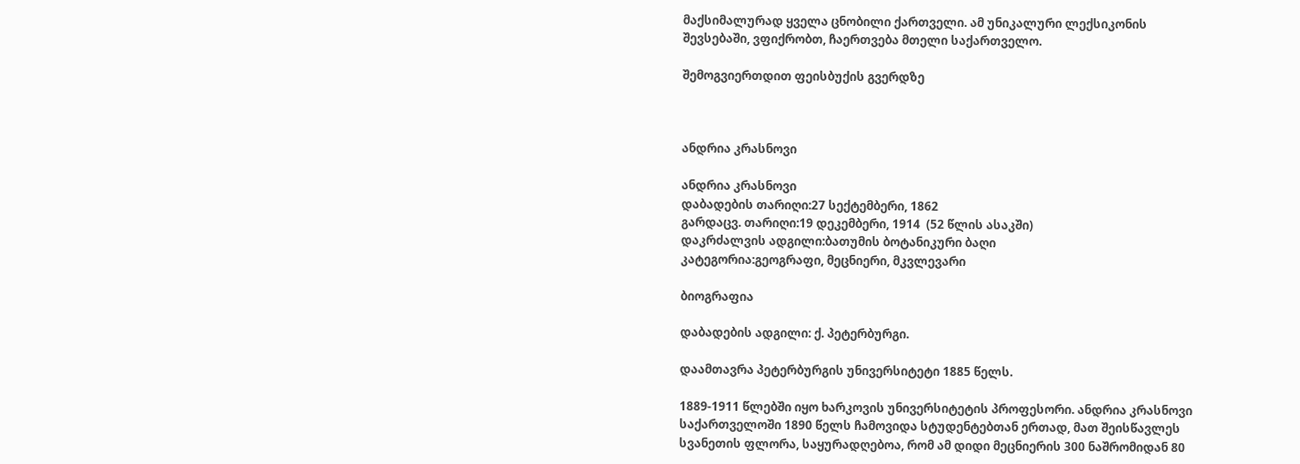მაქსიმალურად ყველა ცნობილი ქართველი. ამ უნიკალური ლექსიკონის შევსებაში, ვფიქრობთ, ჩაერთვება მთელი საქართველო.

შემოგვიერთდით ფეისბუქის გვერდზე



ანდრია კრასნოვი

ანდრია კრასნოვი
დაბადების თარიღი:27 სექტემბერი, 1862
გარდაცვ. თარიღი:19 დეკემბერი, 1914  (52 წლის ასაკში)
დაკრძალვის ადგილი:ბათუმის ბოტანიკური ბაღი
კატეგორია:გეოგრაფი, მეცნიერი, მკვლევარი

ბიოგრაფია

დაბადების ადგილი: ქ. პეტერბურგი.

დაამთავრა პეტერბურგის უნივერსიტეტი 1885 წელს.

1889-1911 წლებში იყო ხარკოვის უნივერსიტეტის პროფესორი. ანდრია კრასნოვი საქართველოში 1890 წელს ჩამოვიდა სტუდენტებთან ერთად, მათ შეისწავლეს სვანეთის ფლორა, საყურადღებოა, რომ ამ დიდი მეცნიერის 300 ნაშრომიდან 80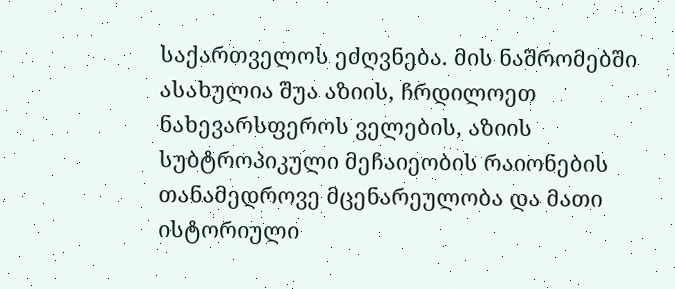საქართველოს ეძღვნება. მის ნაშრომებში ასახულია შუა აზიის, ჩრდილოეთ ნახევარსფეროს ველების, აზიის სუბტროპიკული მეჩაიეობის რაიონების თანამედროვე მცენარეულობა და მათი ისტორიული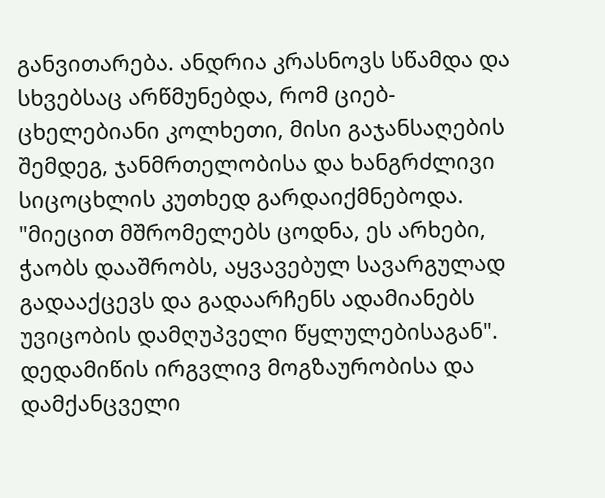განვითარება. ანდრია კრასნოვს სწამდა და სხვებსაც არწმუნებდა, რომ ციებ-ცხელებიანი კოლხეთი, მისი გაჯანსაღების შემდეგ, ჯანმრთელობისა და ხანგრძლივი სიცოცხლის კუთხედ გარდაიქმნებოდა. "მიეცით მშრომელებს ცოდნა, ეს არხები, ჭაობს დააშრობს, აყვავებულ სავარგულად გადააქცევს და გადაარჩენს ადამიანებს უვიცობის დამღუპველი წყლულებისაგან". დედამიწის ირგვლივ მოგზაურობისა და დამქანცველი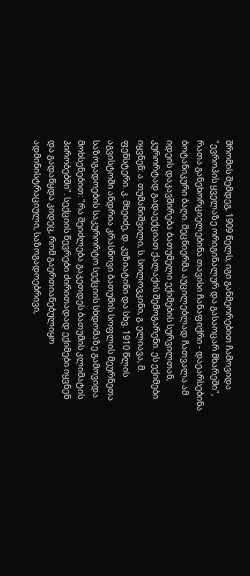შრომის შემდეგ, 1909 წელს, იგი განმეორებით ჩამოვიდა "ევროპის ყველაზე ორიგინალურ და გასაოცარ მხარეში", რათა განეხორციელებინა თავისი ჩანაფიქრი - დაეარსებინა ბოტანიკური ბაღი. მეცნიერმა აუცილებლად ჩათვალა ამ იდეის დაკავშირება ბათუმელი ექიმების სურვილთან, კურორტად გადაექციათ ქალაქის შემოგარენი. ეს ექიმები იყვნენ: ა. თუმანიშვილი, ს. სოლოვკინი, გ. ელიავა, მ. ფენსტერი. კ. მხეიძე, დ. კუზიატინი და სხვ. 1910 წლის აგვისტოში ანდრია კრასნოვი ბათუმის სოფლის მეურნეთა საზოგადოების საკურორტო სექციის სხდომაზე გამოვიდა მოხსენებით: "რა შეიძლება გაკეთდეს ბათუმის კლიმატის პირობებში". სექციის წევრები ძირითადად ექიმები იყვნენ და გადაწყდა კიდეც, რომ გაერთიანებულიყო ადმინისტრაციული, საზოგადოებრივი,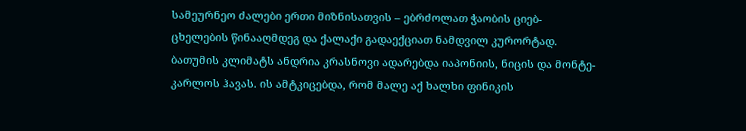სამეურნეო ძალები ერთი მიზნისათვის – ებრძოლათ ჭაობის ციებ-ცხელების წინააღმდეგ და ქალაქი გადაექციათ ნამდვილ კურორტად. ბათუმის კლიმატს ანდრია კრასნოვი ადარებდა იაპონიის, ნიცის და მონტე-კარლოს ჰავას. ის ამტკიცებდა, რომ მალე აქ ხალხი ფინიკის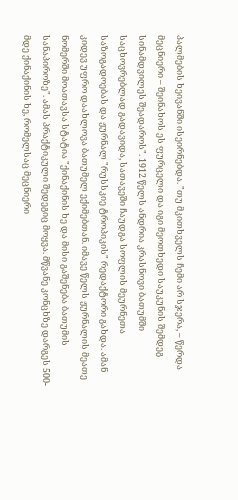პალმების ხეივანში ისეირნებდა. "თუ მკითხველს ჩემი არ სჯერა, – წერდა მეცნიერი – შეინახოს ეს ფურცელი და იგი მეოთხედი საუკუნის შემდეგ სინამდვილეს შეადაროს". 1912 წელს ანდრია კრასნოვი ბათუმში საცხოვრებლად გადავიდა, სათავეში ჩაუდგა სოფლის მეურნეთა საზოგადოებას და ჟურნალ "რუსსკიე ტროპიკის" რედაქტორი გახდა. ამან კიდევ უფრო დაახლოვა ბათუმელ ექიმებთან. იმავე წელს ჟურნალის მეათე ნომერში მოათავსა სტატია "ქინაქინის ხე და მისი გაშენება ბათუმის სანაპიროზე". ამას პრაქტიკული შედეგიც მოყვა. მწვანე კონცხზე დარგეს 500-მდე ქინაქინის ხე, რომელსაც მეცნიერი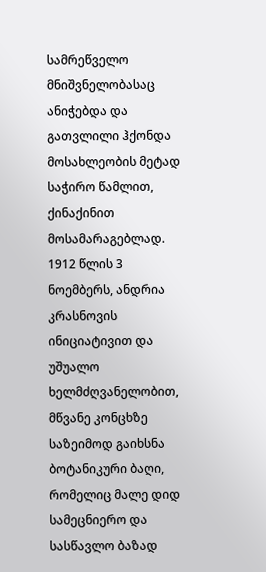სამრეწველო მნიშვნელობასაც ანიჭებდა და გათვლილი ჰქონდა მოსახლეობის მეტად საჭირო წამლით, ქინაქინით მოსამარაგებლად. 1912 წლის 3 ნოემბერს, ანდრია კრასნოვის ინიციატივით და უშუალო ხელმძღვანელობით, მწვანე კონცხზე საზეიმოდ გაიხსნა ბოტანიკური ბაღი, რომელიც მალე დიდ სამეცნიერო და სასწავლო ბაზად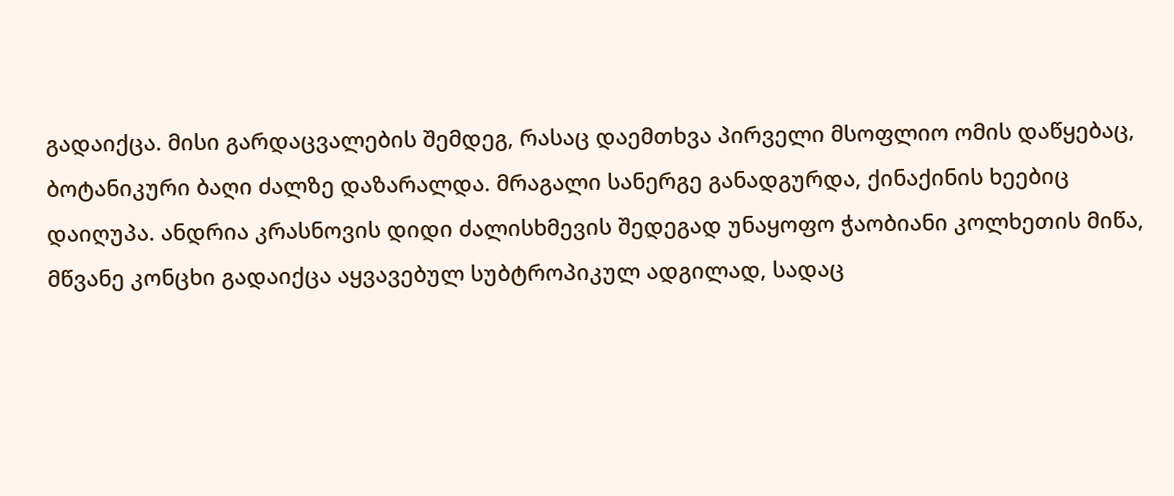გადაიქცა. მისი გარდაცვალების შემდეგ, რასაც დაემთხვა პირველი მსოფლიო ომის დაწყებაც, ბოტანიკური ბაღი ძალზე დაზარალდა. მრაგალი სანერგე განადგურდა, ქინაქინის ხეებიც დაიღუპა. ანდრია კრასნოვის დიდი ძალისხმევის შედეგად უნაყოფო ჭაობიანი კოლხეთის მიწა, მწვანე კონცხი გადაიქცა აყვავებულ სუბტროპიკულ ადგილად, სადაც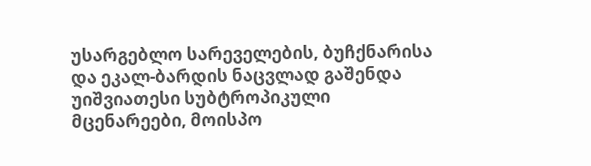უსარგებლო სარეველების, ბუჩქნარისა და ეკალ-ბარდის ნაცვლად გაშენდა უიშვიათესი სუბტროპიკული მცენარეები, მოისპო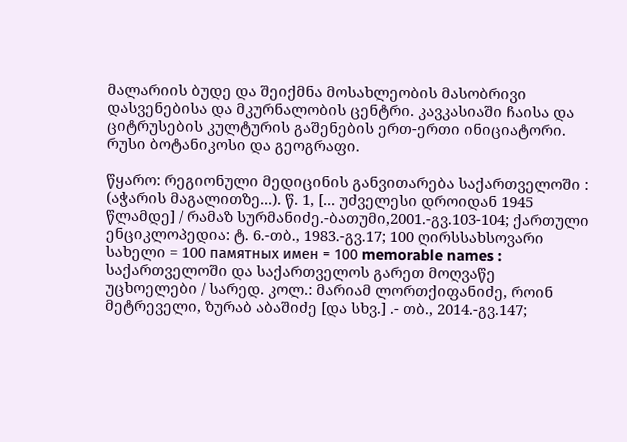მალარიის ბუდე და შეიქმნა მოსახლეობის მასობრივი დასვენებისა და მკურნალობის ცენტრი. კავკასიაში ჩაისა და ციტრუსების კულტურის გაშენების ერთ-ერთი ინიციატორი. რუსი ბოტანიკოსი და გეოგრაფი.

წყარო: რეგიონული მედიცინის განვითარება საქართველოში : (აჭარის მაგალითზე...). წ. 1, [... უძველესი დროიდან 1945 წლამდე] / რამაზ სურმანიძე.-ბათუმი,2001.-გვ.103-104; ქართული ენციკლოპედია: ტ. 6.-თბ., 1983.-გვ.17; 100 ღირსსახსოვარი სახელი = 100 памятных имен = 100 memorable names : საქართველოში და საქართველოს გარეთ მოღვაწე უცხოელები / სარედ. კოლ.: მარიამ ლორთქიფანიძე, როინ მეტრეველი, ზურაბ აბაშიძე [და სხვ.] .- თბ., 2014.-გვ.147;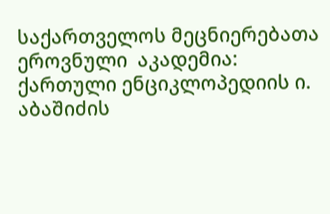საქართველოს მეცნიერებათა ეროვნული  აკადემია: ქართული ენციკლოპედიის ი. აბაშიძის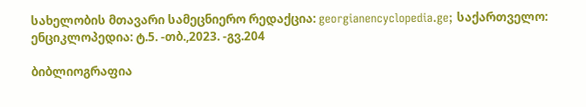სახელობის მთავარი სამეცნიერო რედაქცია: georgianencyclopedia.ge; საქართველო: ენციკლოპედია: ტ.5. -თბ.,2023. -გვ.204

ბიბლიოგრაფია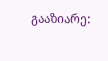გააზიარე: